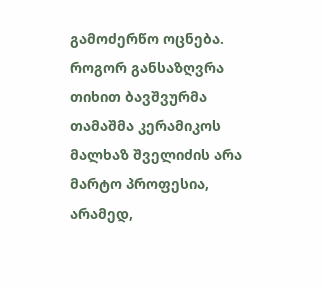გამოძერწო ოცნება. როგორ განსაზღვრა თიხით ბავშვურმა თამაშმა კერამიკოს მალხაზ შველიძის არა მარტო პროფესია, არამედ,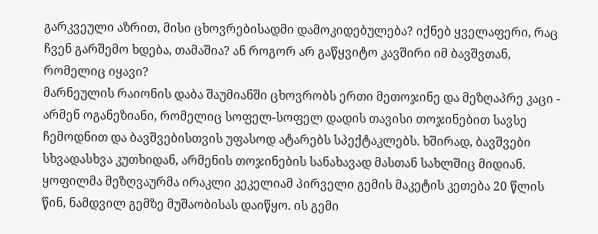გარკვეული აზრით, მისი ცხოვრებისადმი დამოკიდებულება? იქნებ ყველაფერი, რაც ჩვენ გარშემო ხდება, თამაშია? ან როგორ არ გაწყვიტო კავშირი იმ ბავშვთან, რომელიც იყავი?
მარნეულის რაიონის დაბა შაუმიანში ცხოვრობს ერთი მეთოჯინე და მეზღაპრე კაცი - არმენ ოგანეზიანი, რომელიც სოფელ-სოფელ დადის თავისი თოჯინებით სავსე ჩემოდნით და ბავშვებისთვის უფასოდ ატარებს სპექტაკლებს. ხშირად, ბავშვები სხვადასხვა კუთხიდან, არმენის თოჯინების სანახავად მასთან სახლშიც მიდიან.
ყოფილმა მეზღვაურმა ირაკლი კეკელიამ პირველი გემის მაკეტის კეთება 20 წლის წინ, ნამდვილ გემზე მუშაობისას დაიწყო. ის გემი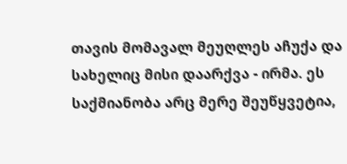თავის მომავალ მეუღლეს აჩუქა და სახელიც მისი დაარქვა - ირმა. ეს საქმიანობა არც მერე შეუწყვეტია,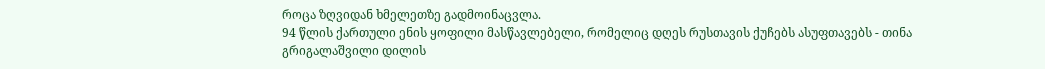როცა ზღვიდან ხმელეთზე გადმოინაცვლა.
94 წლის ქართული ენის ყოფილი მასწავლებელი, რომელიც დღეს რუსთავის ქუჩებს ასუფთავებს - თინა გრიგალაშვილი დილის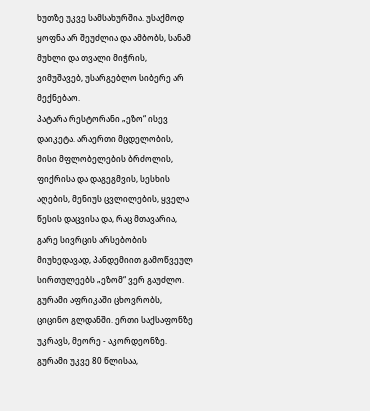ხუთზე უკვე სამსახურშია. უსაქმოდ ყოფნა არ შეუძლია და ამბობს, სანამ მუხლი და თვალი მიჭრის, ვიმუშავებ, უსარგებლო სიბერე არ მექნებაო.
პატარა რესტორანი „ეზო“ ისევ დაიკეტა. არაერთი მცდელობის, მისი მფლობელების ბრძოლის, ფიქრისა და დაგეგმვის, სესხის აღების, მენიუს ცვლილების, ყველა წესის დაცვისა და, რაც მთავარია, გარე სივრცის არსებობის მიუხედავად, პანდემიით გამოწვეულ სირთულეებს „ეზომ“ ვერ გაუძლო.
გურამი აფრიკაში ცხოვრობს, ციცინო გლდანში. ერთი საქსაფონზე უკრავს, მეორე - აკორდეონზე. გურამი უკვე 80 წლისაა,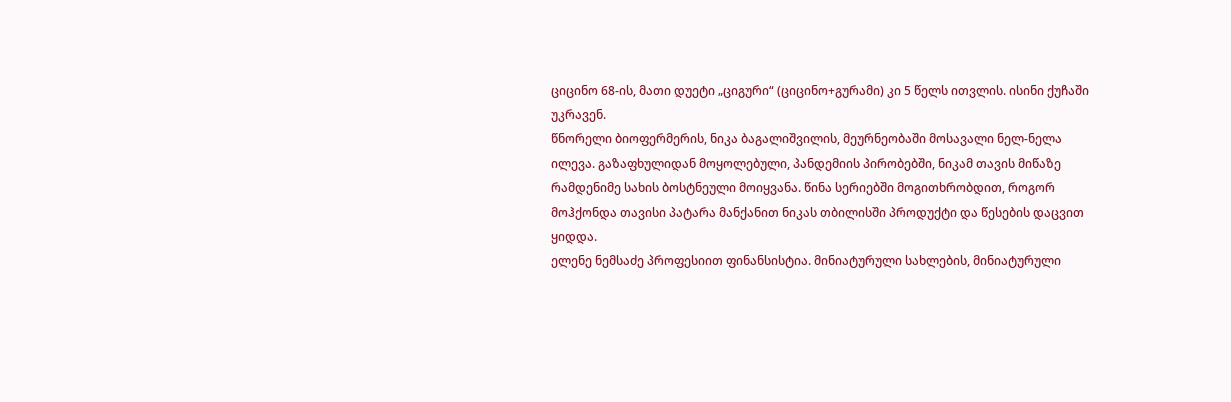ციცინო 68-ის, მათი დუეტი „ციგური“ (ციცინო+გურამი) კი 5 წელს ითვლის. ისინი ქუჩაში უკრავენ.
წნორელი ბიოფერმერის, ნიკა ბაგალიშვილის, მეურნეობაში მოსავალი ნელ-ნელა ილევა. გაზაფხულიდან მოყოლებული, პანდემიის პირობებში, ნიკამ თავის მიწაზე რამდენიმე სახის ბოსტნეული მოიყვანა. წინა სერიებში მოგითხრობდით, როგორ მოჰქონდა თავისი პატარა მანქანით ნიკას თბილისში პროდუქტი და წესების დაცვით ყიდდა.
ელენე ნემსაძე პროფესიით ფინანსისტია. მინიატურული სახლების, მინიატურული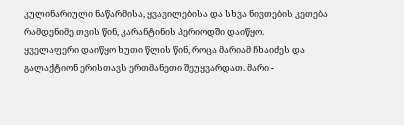კულინარიული ნაწარმისა, ყვავილებისა და სხვა ნივთების კეთება რამდენიმე თვის წინ, კარანტინის პერიოდში დაიწყო.
ყველაფერი დაიწყო ხუთი წლის წინ, როცა მარიამ ჩხაიძეს და გალაქტიონ ერისთავს ერთმანეთი შეუყვარდათ. მარი -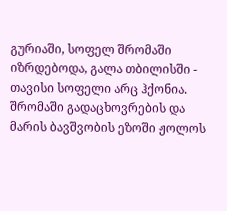გურიაში, სოფელ შრომაში იზრდებოდა, გალა თბილისში - თავისი სოფელი არც ჰქონია. შრომაში გადაცხოვრების და მარის ბავშვობის ეზოში ჟოლოს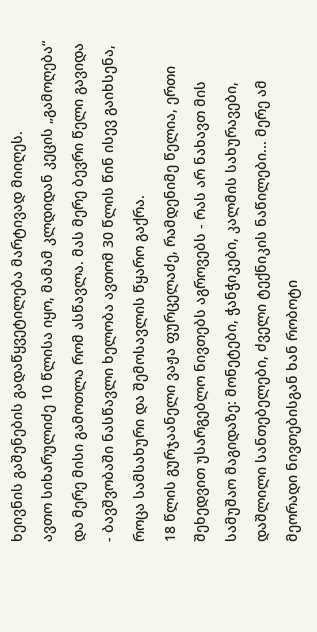ხეივნის გაშენების გადაწყვეტილება მარტივად მიიღეს.
ავთო სიხარულიძე 10 წლისა იყო, მამამ კლდიდან კეცის „გამოღება“ და მერე მისი გამოთლა რომ ასწავლა. მას მერე ბევრი წელი გავიდა - ბავშვობაში ნასწავლი ხელობა ავთომ 30 წლის წინ ისევ გაიხსენა, როცა სამსახური და შემოსავლის წყარო გაქრა.
18 წლის გურჯაანელი ვაჟა ფურცელაძე, რამდენიმე წელია, ერთი შეხედვით უსარგებლო ნივთებს აგროვებს - რას არ ნახავთ მის სამუშაო მაგიდაზე: მონეტები, ჭანჭიკები, კალმის სახურავები, დაშლილი სანთებელები, ძველი ტექნიკის ნაწილები... მერე ამ მეორადი ნივთებისგან ხან რობოტი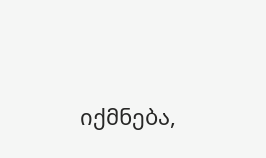იქმნება,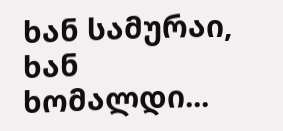ხან სამურაი, ხან ხომალდი...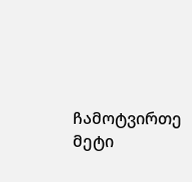ჩამოტვირთე მეტი